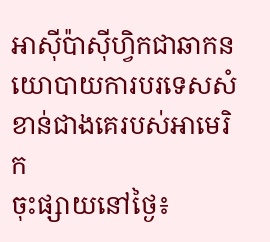អាស៊ីប៉ាស៊ីហ្វិកជាឆាកនយោបាយការបរទេសសំខាន់ជាងគេរបស់អាមេរិក
ចុះផ្សាយនៅថ្ងៃ៖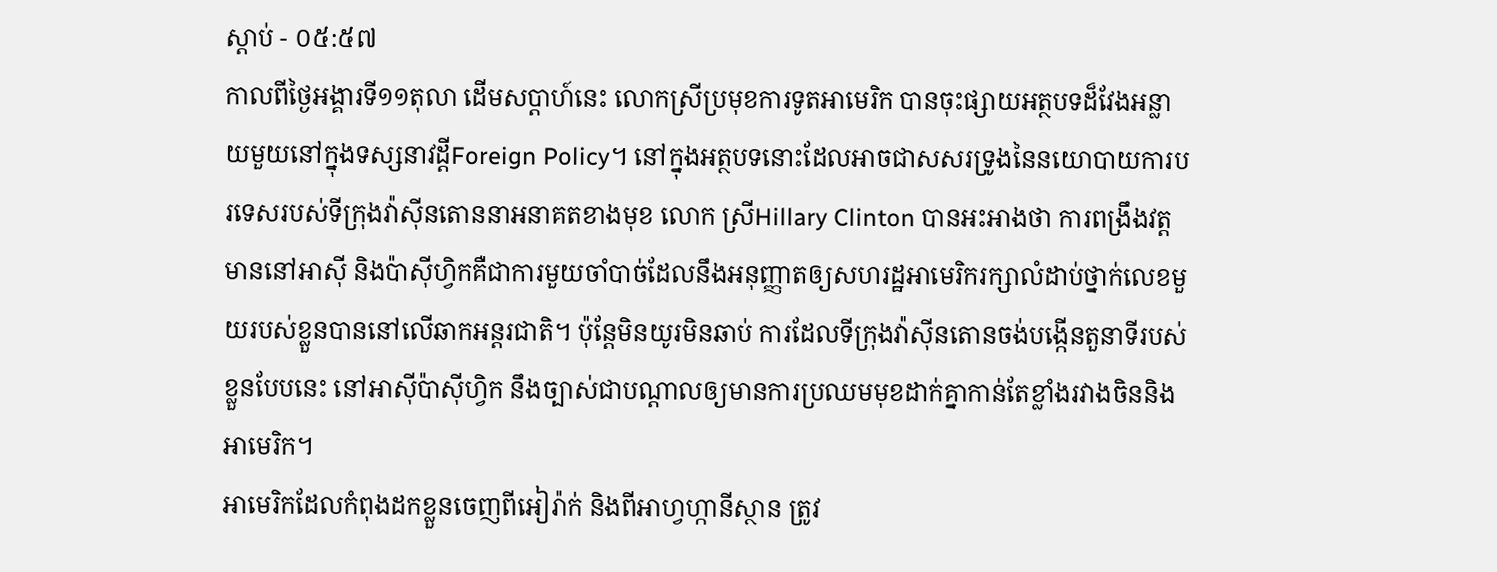ស្តាប់ - ០៥:៥៧
កាលពីថ្ងៃអង្គារទី១១តុលា ដើមសប្តាហ៍នេះ លោកស្រីប្រមុខការទូតអាមេរិក បានចុះផ្សាយអត្ថបទដ៏វែងអន្លាយមួយនៅក្នុងទស្សនាវដ្តីForeign Policy។ នៅក្នុងអត្ថបទនោះដែលអាចជាសសរទ្រូងនៃនយោបាយការបរទេសរបស់ទីក្រុងវ៉ាស៊ីនតោននាអនាគតខាងមុខ លោក ស្រីHillary Clinton បានអះអាងថា ការពង្រឹងវត្តមាននៅអាស៊ី និងប៉ាស៊ីហ្វិកគឺជាការមួយចាំបាច់ដែលនឹងអនុញ្ញាតឲ្យសហរដ្ឋអាមេរិករក្សាលំដាប់ថ្នាក់លេខមួយរបស់ខ្លួនបាននៅលើឆាកអន្តរជាតិ។ ប៉ុន្តែមិនយូរមិនឆាប់ ការដែលទីក្រុងវ៉ាស៊ីនតោនចង់បង្កើនតួនាទីរបស់ខ្លួនបែបនេះ នៅអាស៊ីប៉ាស៊ីហ្វិក នឹងច្បាស់ជាបណ្តាលឲ្យមានការប្រឈមមុខដាក់គ្នាកាន់តែខ្លាំងរវាងចិននិងអាមេរិក។
អាមេរិកដែលកំពុងដកខ្លួនចេញពីអៀរ៉ាក់ និងពីអាហ្វហ្កានីស្ថាន ត្រូវ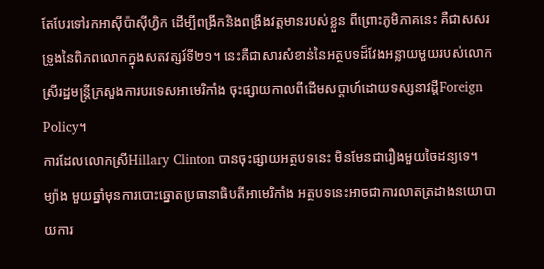តែបែរទៅរកអាស៊ីប៉ាស៊ីហ្វិក ដើម្បីពង្រីកនិងពង្រឹងវត្តមានរបស់ខ្លួន ពីព្រោះភូមិភាគនេះ គឺជាសសរទ្រូងនៃពិភពលោកក្នុងសតវត្សរ៍ទី២១។ នេះគឺជាសារសំខាន់នៃអត្ថបទដ៏វែងអន្លាយមួយរបស់លោកស្រីរដ្ឋមន្ត្រីក្រសួងការបរទេសអាមេរិកាំង ចុះផ្សាយកាលពីដើមសប្តាហ៍ដោយទស្សនាវដ្តីForeign Policy។
ការដែលលោកស្រីHillary Clinton បានចុះផ្សាយអត្ថបទនេះ មិនមែនជារឿងមួយចៃដន្យទេ។ ម្យ៉ាង មួយឆ្នាំមុនការបោះឆ្នោតប្រធានាធិបតីអាមេរិកាំង អត្ថបទនេះអាចជាការលាតត្រដាងនយោបាយការ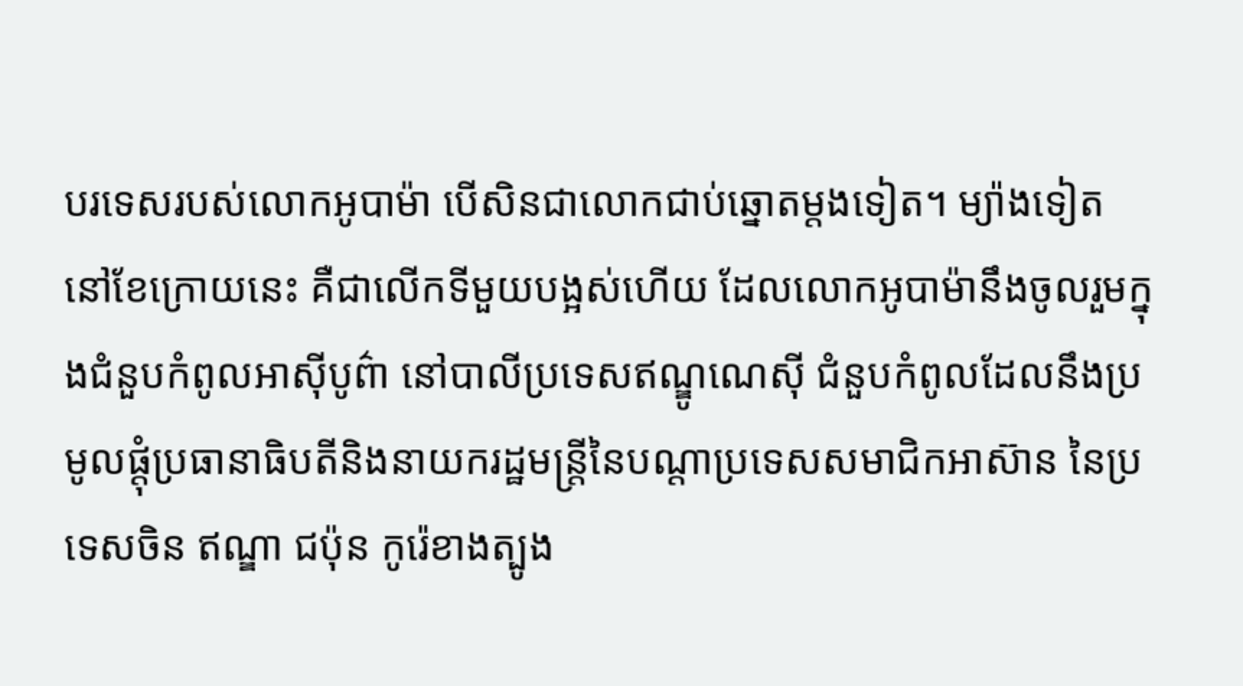បរទេសរបស់លោកអូបាម៉ា បើសិនជាលោកជាប់ឆ្នោតម្តងទៀត។ ម្យ៉ាងទៀត នៅខែក្រោយនេះ គឺជាលើកទីមួយបង្អស់ហើយ ដែលលោកអូបាម៉ានឹងចូលរួមក្នុងជំនួបកំពូលអាស៊ីបូព៌ា នៅបាលីប្រទេសឥណ្ឌូណេស៊ី ជំនួបកំពូលដែលនឹងប្រមូលផ្តុំប្រធានាធិបតីនិងនាយករដ្ឋមន្ត្រីនៃបណ្តាប្រទេសសមាជិកអាស៊ាន នៃប្រទេសចិន ឥណ្ឌា ជប៉ុន កូរ៉េខាងត្បូង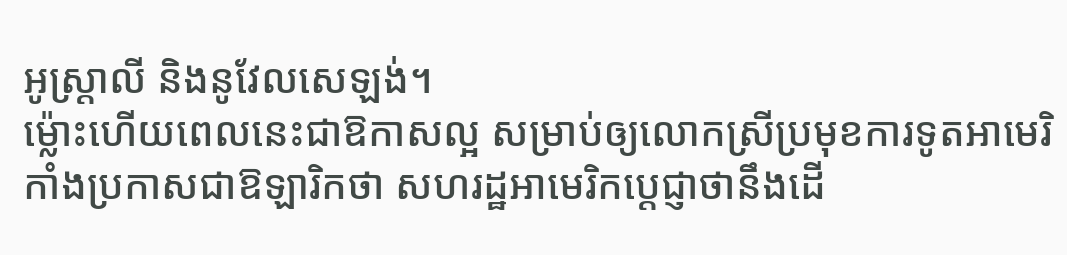អូស្រ្តាលី និងនូវែលសេឡង់។
ម្ល៉ោះហើយពេលនេះជាឱកាសល្អ សម្រាប់ឲ្យលោកស្រីប្រមុខការទូតអាមេរិកាំងប្រកាសជាឱឡារិកថា សហរដ្ឋអាមេរិកប្តេជ្ញាថានឹងដើ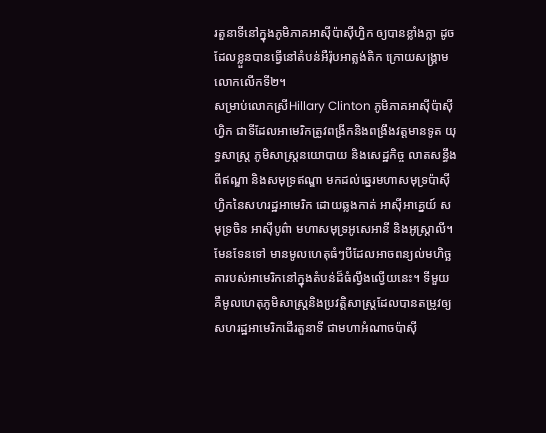រតួនាទីនៅក្នុងភូមិភាគអាស៊ីប៉ាស៊ីហ្វិក ឲ្យបានខ្លាំងក្លា ដូចដែលខ្លួនបានធ្វើនៅតំបន់អឺរ៉ុបអាត្លង់តិក ក្រោយសង្គ្រាមលោកលើកទី២។
សម្រាប់លោកស្រីHillary Clinton ភូមិភាគអាស៊ីប៉ាស៊ីហ្វិក ជាទីដែលអាមេរិកត្រូវពង្រីកនិងពង្រឹងវត្តមានទូត យុទ្ធសាស្រ្ត ភូមិសាស្រ្តនយោបាយ និងសេដ្ឋកិច្ច លាតសន្ធឹងពីឥណ្ឌា និងសមុទ្រឥណ្ឌា មកដល់ឆ្នេរមហាសមុទ្រប៉ាស៊ីហ្វិកនៃសហរដ្ឋអាមេរិក ដោយឆ្លងកាត់ អាស៊ីអាគ្នេយ៍ សមុទ្រចិន អាស៊ីបូព៌ា មហាសមុទ្រអូសេអានី និងអូស្រ្តាលី។
មែនទែនទៅ មានមូលហេតុធំៗបីដែលអាចពន្យល់មហិច្ឆតារបស់អាមេរិកនៅក្នុងតំបន់ដ៏ធំល្វឹងល្វើយនេះ។ ទីមួយ គឺមូលហេតុភូមិសាស្រ្តនិងប្រវត្តិសាស្រ្តដែលបានតម្រូវឲ្យសហរដ្ឋអាមេរិកដើរតួនាទី ជាមហាអំណាចប៉ាស៊ី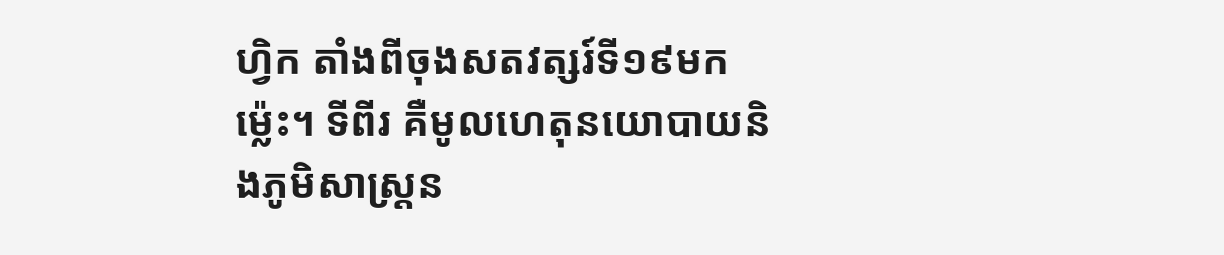ហ្វិក តាំងពីចុងសតវត្សរ៍ទី១៩មកម្ល៉េះ។ ទីពីរ គឺមូលហេតុនយោបាយនិងភូមិសាស្រ្តន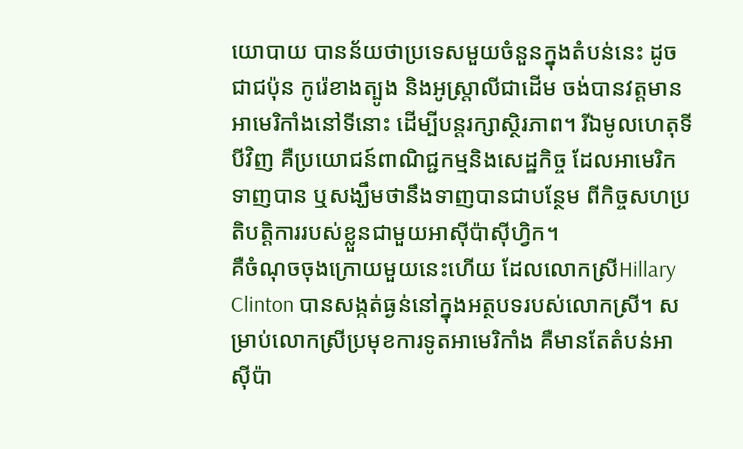យោបាយ បានន័យថាប្រទេសមួយចំនួនក្នុងតំបន់នេះ ដូចជាជប៉ុន កូរ៉េខាងត្បូង និងអូស្រ្តាលីជាដើម ចង់បានវត្តមានអាមេរិកាំងនៅទីនោះ ដើម្បីបន្តរក្សាស្ថិរភាព។ រីឯមូលហេតុទីបីវិញ គឺប្រយោជន៍ពាណិជ្ជកម្មនិងសេដ្ឋកិច្ច ដែលអាមេរិកទាញបាន ឬសង្ឃឹមថានឹងទាញបានជាបន្ថែម ពីកិច្ចសហប្រតិបត្តិការរបស់ខ្លួនជាមួយអាស៊ីប៉ាស៊ីហ្វិក។
គឺចំណុចចុងក្រោយមួយនេះហើយ ដែលលោកស្រីHillary Clinton បានសង្កត់ធ្ងន់នៅក្នុងអត្ថបទរបស់លោកស្រី។ សម្រាប់លោកស្រីប្រមុខការទូតអាមេរិកាំង គឺមានតែតំបន់អាស៊ីប៉ា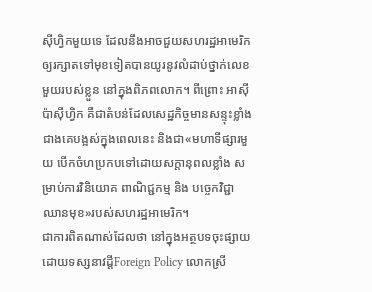ស៊ីហ្វិកមួយទេ ដែលនឹងអាចជួយសហរដ្ឋអាមេរិកឲ្យរក្សាតទៅមុខទៀតបានយូរនូវលំដាប់ថ្នាក់លេខមួយរបស់ខ្លួន នៅក្នុងពិភពលោក។ ពីព្រោះ អាស៊ីប៉ាស៊ីហ្វិក គឺជាតំបន់ដែលសេដ្ឋកិច្ចមានសន្ទុះខ្លាំងជាងគេបង្អស់ក្នុងពេលនេះ និងជា«មហាទីផ្សារមួយ បើកចំហប្រកបទៅដោយសក្តានុពលខ្លាំង សម្រាប់ការវិនិយោគ ពាណិជ្ជកម្ម និង បច្ចេកវិជ្ជាឈានមុខ»របស់សហរដ្ឋអាមេរិក។
ជាការពិតណាស់ដែលថា នៅក្នុងអត្ថបទចុះផ្សាយដោយទស្សនាវដ្តីForeign Policy លោកស្រី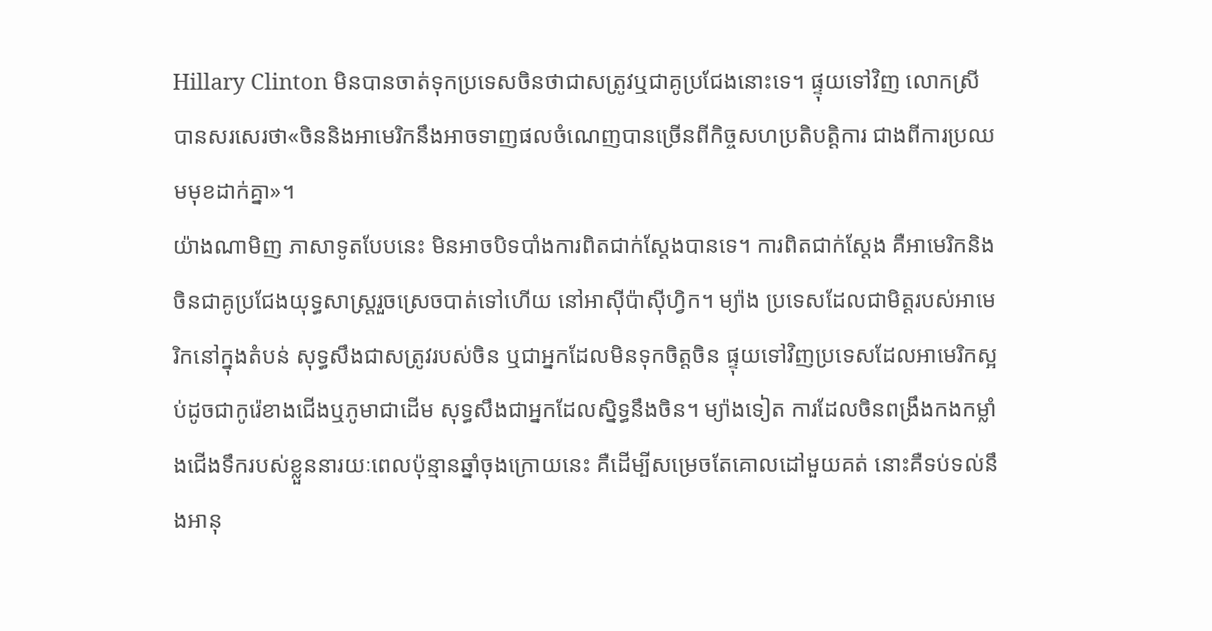Hillary Clinton មិនបានចាត់ទុកប្រទេសចិនថាជាសត្រូវឬជាគូប្រជែងនោះទេ។ ផ្ទុយទៅវិញ លោកស្រីបានសរសេរថា«ចិននិងអាមេរិកនឹងអាចទាញផលចំណេញបានច្រើនពីកិច្ចសហប្រតិបត្តិការ ជាងពីការប្រឈមមុខដាក់គ្នា»។
យ៉ាងណាមិញ ភាសាទូតបែបនេះ មិនអាចបិទបាំងការពិតជាក់ស្តែងបានទេ។ ការពិតជាក់ស្តែង គឺអាមេរិកនិងចិនជាគូប្រជែងយុទ្ធសាស្រ្តរួចស្រេចបាត់ទៅហើយ នៅអាស៊ីប៉ាស៊ីហ្វិក។ ម្យ៉ាង ប្រទេសដែលជាមិត្តរបស់អាមេរិកនៅក្នុងតំបន់ សុទ្ធសឹងជាសត្រូវរបស់ចិន ឬជាអ្នកដែលមិនទុកចិត្តចិន ផ្ទុយទៅវិញប្រទេសដែលអាមេរិកស្អប់ដូចជាកូរ៉េខាងជើងឬភូមាជាដើម សុទ្ធសឹងជាអ្នកដែលស្និទ្ធនឹងចិន។ ម្យ៉ាងទៀត ការដែលចិនពង្រឹងកងកម្លាំងជើងទឹករបស់ខ្លួននារយៈពេលប៉ុន្មានឆ្នាំចុងក្រោយនេះ គឺដើម្បីសម្រេចតែគោលដៅមួយគត់ នោះគឺទប់ទល់នឹងអានុ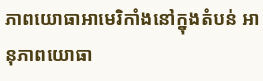ភាពយោធាអាមេរិកាំងនៅក្នុងតំបន់ អានុភាពយោធា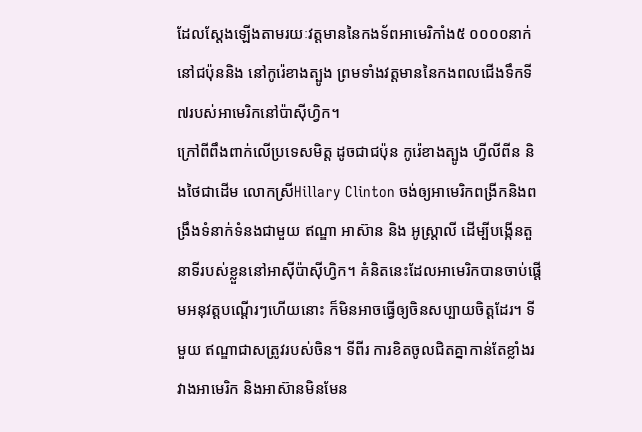ដែលស្តែងឡើងតាមរយៈវត្តមាននៃកងទ័ពអាមេរិកាំង៥ ០០០០នាក់នៅជប៉ុននិង នៅកូរ៉េខាងត្បូង ព្រមទាំងវត្តមាននៃកងពលជើងទឹកទី៧របស់អាមេរិកនៅប៉ាស៊ីហ្វិក។
ក្រៅពីពឹងពាក់លើប្រទេសមិត្ត ដូចជាជប៉ុន កូរ៉េខាងត្បូង ហ្វីលីពីន និងថៃជាដើម លោកស្រីHillary Clinton ចង់ឲ្យអាមេរិកពង្រីកនិងពង្រឹងទំនាក់ទំនងជាមួយ ឥណ្ឌា អាស៊ាន និង អូស្រ្តាលី ដើម្បីបង្កើនតួនាទីរបស់ខ្លួននៅអាស៊ីប៉ាស៊ីហ្វិក។ គំនិតនេះដែលអាមេរិកបានចាប់ផ្តើមអនុវត្តបណ្តើរៗហើយនោះ ក៏មិនអាចធ្វើឲ្យចិនសប្បាយចិត្តដែរ។ ទីមួយ ឥណ្ឌាជាសត្រូវរបស់ចិន។ ទីពីរ ការខិតចូលជិតគ្នាកាន់តែខ្លាំងរវាងអាមេរិក និងអាស៊ានមិនមែន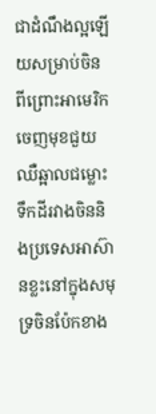ជាដំណឹងល្អឡើយសម្រាប់ចិន ពីព្រោះអាមេរិកចេញមុខជួយឈឺឆ្អាលជម្លោះទឹកដីរវាងចិននិងប្រទេសអាស៊ានខ្លះនៅក្នុងសមុទ្រចិនប៉ែកខាង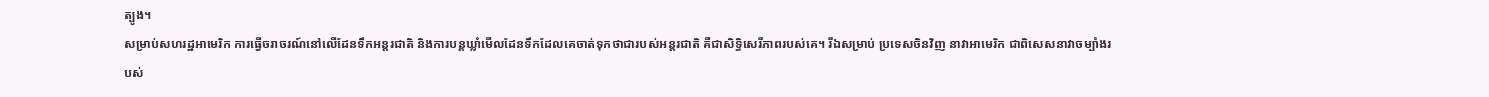ត្បូង។
សម្រាប់សហរដ្ឋអាមេរិក ការធ្វើចរាចរណ៍នៅលើដែនទឹកអន្តរជាតិ និងការបន្តឃ្លាំមើលដែនទឹកដែលគេចាត់ទុកថាជារបស់អន្តរជាតិ គឺជាសិទ្ធិសេរីភាពរបស់គេ។ រីឯសម្រាប់ ប្រទេសចិនវិញ នាវាអាមេរិក ជាពិសេសនាវាចម្បាំងរបស់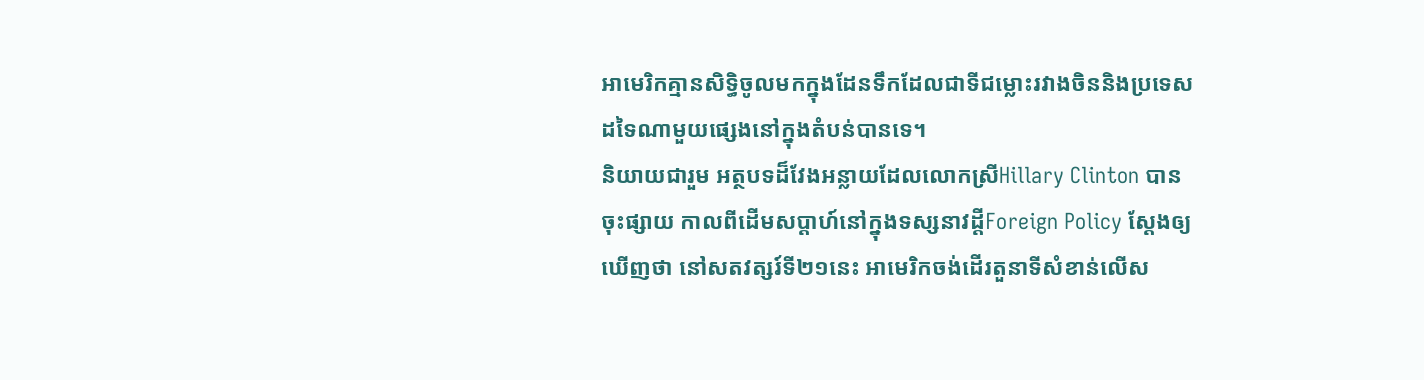អាមេរិកគ្មានសិទ្ធិចូលមកក្នុងដែនទឹកដែលជាទីជម្លោះរវាងចិននិងប្រទេសដទៃណាមួយផ្សេងនៅក្នុងតំបន់បានទេ។
និយាយជារួម អត្ថបទដ៏វែងអន្លាយដែលលោកស្រីHillary Clinton បានចុះផ្សាយ កាលពីដើមសប្តាហ៍នៅក្នុងទស្សនាវដ្តីForeign Policy ស្តែងឲ្យឃើញថា នៅសតវត្សរ៍ទី២១នេះ អាមេរិកចង់ដើរតួនាទីសំខាន់លើស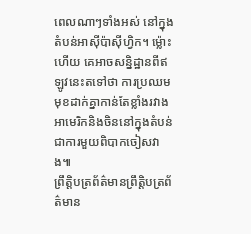ពេលណាៗទាំងអស់ នៅក្នុងតំបន់អាស៊ីប៉ាស៊ីហ្វិក។ ម្ល៉ោះហើយ គេអាចសន្និដ្ឋានពីឥឡូវនេះតទៅថា ការប្រឈមមុខដាក់គ្នាកាន់តែខ្លាំងរវាងអាមេរិកនិងចិននៅក្នុងតំបន់ ជាការមួយពិបាកចៀសវាង៕
ព្រឹត្តិបត្រព័ត៌មានព្រឹត្តិបត្រព័ត៌មាន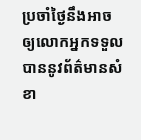ប្រចាំថ្ងៃនឹងអាចឲ្យលោកអ្នកទទួលបាននូវព័ត៌មានសំខា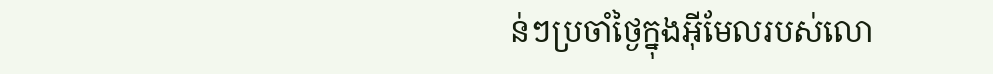ន់ៗប្រចាំថ្ងៃក្នុងអ៊ីមែលរបស់លោ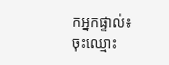កអ្នកផ្ទាល់៖
ចុះឈ្មោះ